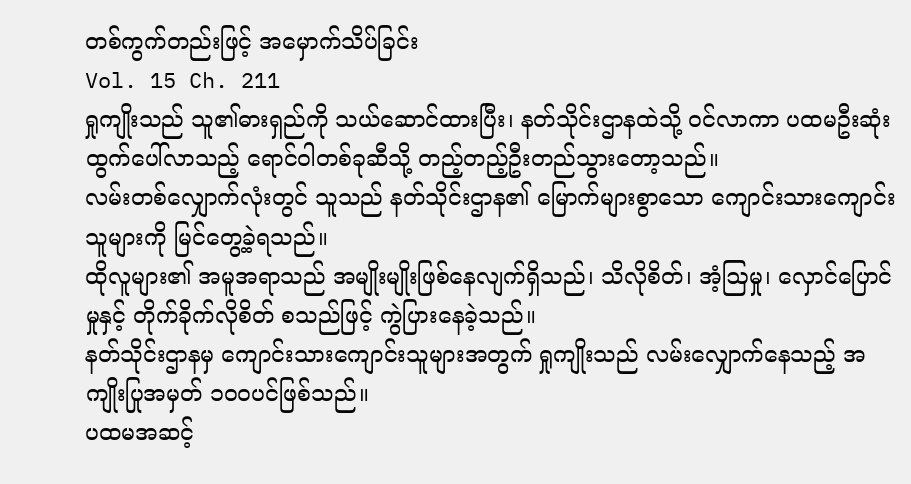တစ်ကွက်တည်းဖြင့် အမှောက်သိပ်ခြင်း
Vol. 15 Ch. 211
ရှုကျိုးသည် သူ၏ဓားရှည်ကို သယ်ဆောင်ထားပြီး၊ နတ်သိုင်းဌာနထဲသို့ ဝင်လာကာ ပထမဦးဆုံးထွက်ပေါ်လာသည့် ရောင်ဝါတစ်ခုဆီသို့ တည့်တည့်ဦးတည်သွားတော့သည်။
လမ်းတစ်လျှောက်လုံးတွင် သူသည် နတ်သိုင်းဌာန၏ မြောက်များစွာသော ကျောင်းသားကျောင်းသူများကို မြင်တွေ့ခဲ့ရသည်။
ထိုလူများ၏ အမူအရာသည် အမျိုးမျိုးဖြစ်နေလျက်ရှိသည်၊ သိလိုစိတ်၊ အံ့ဩမှု၊ လှောင်ပြောင်မှုနှင့် တိုက်ခိုက်လိုစိတ် စသည်ဖြင့် ကွဲပြားနေခဲ့သည်။
နတ်သိုင်းဌာနမှ ကျောင်းသားကျောင်းသူများအတွက် ရှုကျိုးသည် လမ်းလျှောက်နေသည့် အကျိုးပြုအမှတ် ၁၀၀ပင်ဖြစ်သည်။
ပထမအဆင့်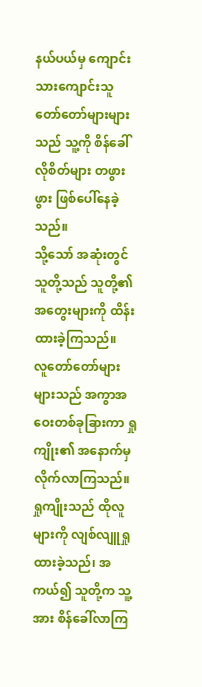နယ်ပယ်မှ ကျောင်းသားကျောင်းသူ တော်တော်များများသည် သူ့ကို စိန်ခေါ်လိုစိတ်များ တဖွားဖွား ဖြစ်ပေါ်နေခဲ့သည်။
သို့သော် အဆုံးတွင် သူတို့သည် သူတို့၏ အတွေးများကို ထိန်းထားခဲ့ကြသည်။
လူတော်တော်များများသည် အကွာအဝေးတစ်ခုခြားကာ ရှုကျိုး၏ အနောက်မှ လိုက်လာကြသည်။
ရှုကျိုးသည် ထိုလူများကို လျစ်လျူရှုထားခဲ့သည်၊ အကယ်၍ သူတို့က သူ့အား စိန်ခေါ်လာကြ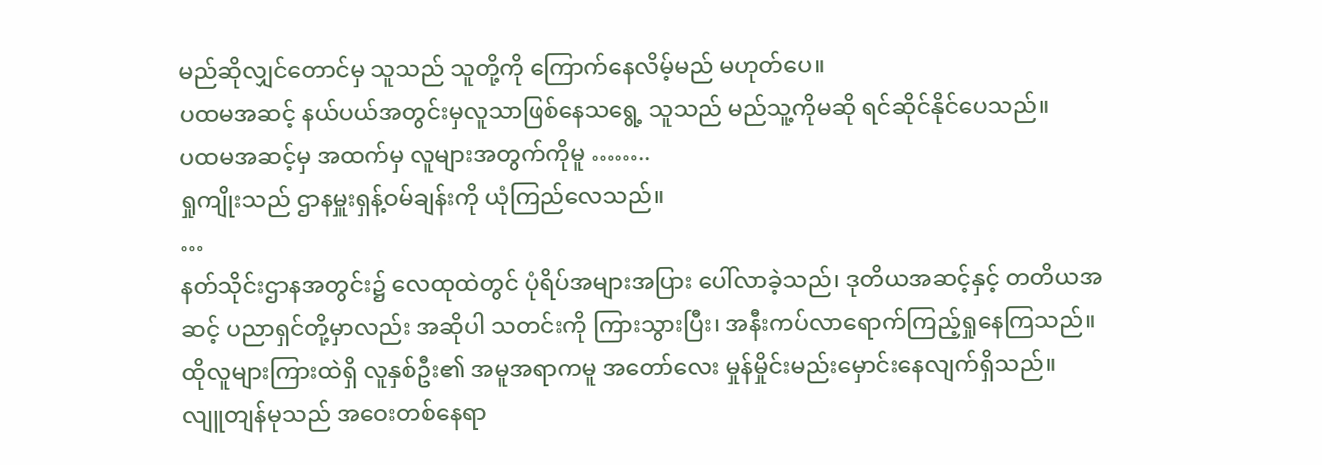မည်ဆိုလျှင်တောင်မှ သူသည် သူတို့ကို ကြောက်နေလိမ့်မည် မဟုတ်ပေ။
ပထမအဆင့် နယ်ပယ်အတွင်းမှလူသာဖြစ်နေသရွေ့ သူသည် မည်သူ့ကိုမဆို ရင်ဆိုင်နိုင်ပေသည်။
ပထမအဆင့်မှ အထက်မှ လူများအတွက်ကိုမူ ……..
ရှုကျိုးသည် ဌာနမှူးရှန့်ဝမ်ချန်းကို ယုံကြည်လေသည်။
…
နတ်သိုင်းဌာနအတွင်း၌ လေထုထဲတွင် ပုံရိပ်အများအပြား ပေါ်လာခဲ့သည်၊ ဒုတိယအဆင့်နှင့် တတိယအဆင့် ပညာရှင်တို့မှာလည်း အဆိုပါ သတင်းကို ကြားသွားပြီး၊ အနီးကပ်လာရောက်ကြည့်ရှုနေကြသည်။
ထိုလူများကြားထဲရှိ လူနှစ်ဦး၏ အမူအရာကမူ အတော်လေး မှုန်မှိုင်းမည်းမှောင်းနေလျက်ရှိသည်။
လျူတျန်မုသည် အဝေးတစ်နေရာ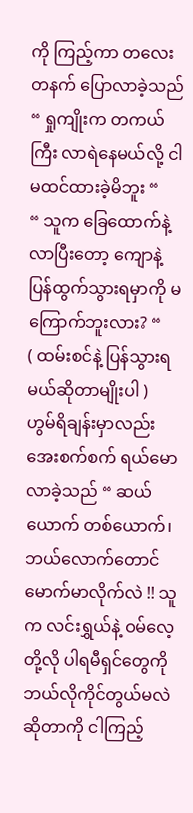ကို ကြည့်ကာ တလေးတနက် ပြောလာခဲ့သည် “ ရှုကျိုးက တကယ်ကြီး လာရဲနေမယ်လို့ ငါမထင်ထားခဲ့မိဘူး “
“ သူက ခြေထောက်နဲ့ လာပြီးတော့ ကျောနဲ့ ပြန်ထွက်သွားရမှာကို မကြောက်ဘူးလား? “
( ထမ်းစင်နဲ့ ပြန်သွားရမယ်ဆိုတာမျိုးပါ )
ဟွမ်ရိချန်းမှာလည်း အေးစက်စက် ရယ်မောလာခဲ့သည် “ ဆယ်ယောက် တစ်ယောက်၊ ဘယ်လောက်တောင် မောက်မာလိုက်လဲ !! သူက လင်းရွှယ်နဲ့ ဝမ်လေ့တို့လို ပါရမီရှင်တွေကို ဘယ်လိုကိုင်တွယ်မလဲဆိုတာကို ငါကြည့်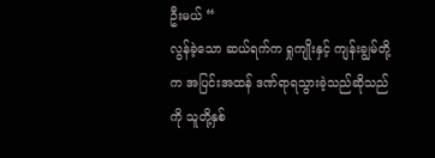ဦးမယ် “
လွန်ခဲ့သော ဆယ်ရက်က ရှုကျိုးနှင့် ကျန်းချွမ်တို့က အပြင်းအထန် ဒဏ်ရာရသွားခဲ့သည်ဆိုသည်ကို သူတို့နှစ်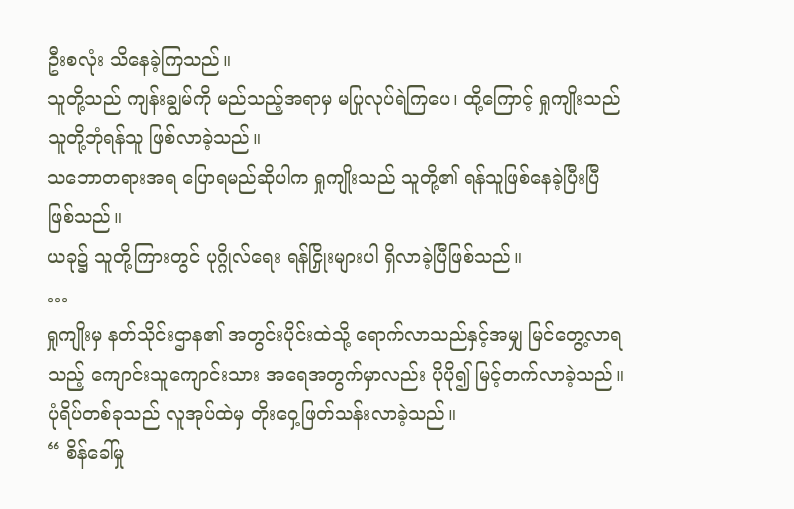ဦးစလုံး သိနေခဲ့ကြသည်။
သူတို့သည် ကျန်းချွမ်ကို မည်သည့်အရာမှ မပြုလုပ်ရဲကြပေ၊ ထို့ကြောင့် ရှုကျိုးသည် သူတို့ဘုံရန်သူ ဖြစ်လာခဲ့သည်။
သဘောတရားအရ ပြောရမည်ဆိုပါက ရှုကျိုးသည် သူတို့၏ ရန်သူဖြစ်နေခဲ့ပြီးပြီဖြစ်သည်။
ယခု၌ သူတို့ကြားတွင် ပုဂ္ဂိုလ်ရေး ရန်ငြှိုးများပါ ရှိလာခဲ့ပြီဖြစ်သည်။
…
ရှုကျိုးမှ နတ်သိုင်းဌာန၏ အတွင်းပိုင်းထဲသို့ ရောက်လာသည်နှင့်အမျှ မြင်တွေ့လာရသည့် ကျောင်းသူကျောင်းသား အရေအတွက်မှာလည်း ပိုပို၍ မြင့်တက်လာခဲ့သည်။
ပုံရိပ်တစ်ခုသည် လူအုပ်ထဲမှ တိုးဝှေ့ဖြတ်သန်းလာခဲ့သည်။
“ စိန်ခေါ်မှု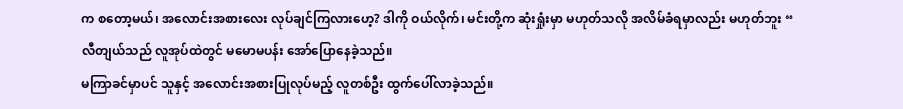က စတော့မယ်၊ အလောင်းအစားလေး လုပ်ချင်ကြလားဟေ့? ဒါကို ဝယ်လိုက်၊ မင်းတို့က ဆုံးရှုံးမှာ မဟုတ်သလို အလိမ်ခံရမှာလည်း မဟုတ်ဘူး “
လီတျယ်သည် လူအုပ်ထဲတွင် မမောမပန်း အော်ပြောနေခဲ့သည်။
မကြာခင်မှာပင် သူနှင့် အလောင်းအစားပြုလုပ်မည့် လူတစ်ဦး ထွက်ပေါ်လာခဲ့သည်။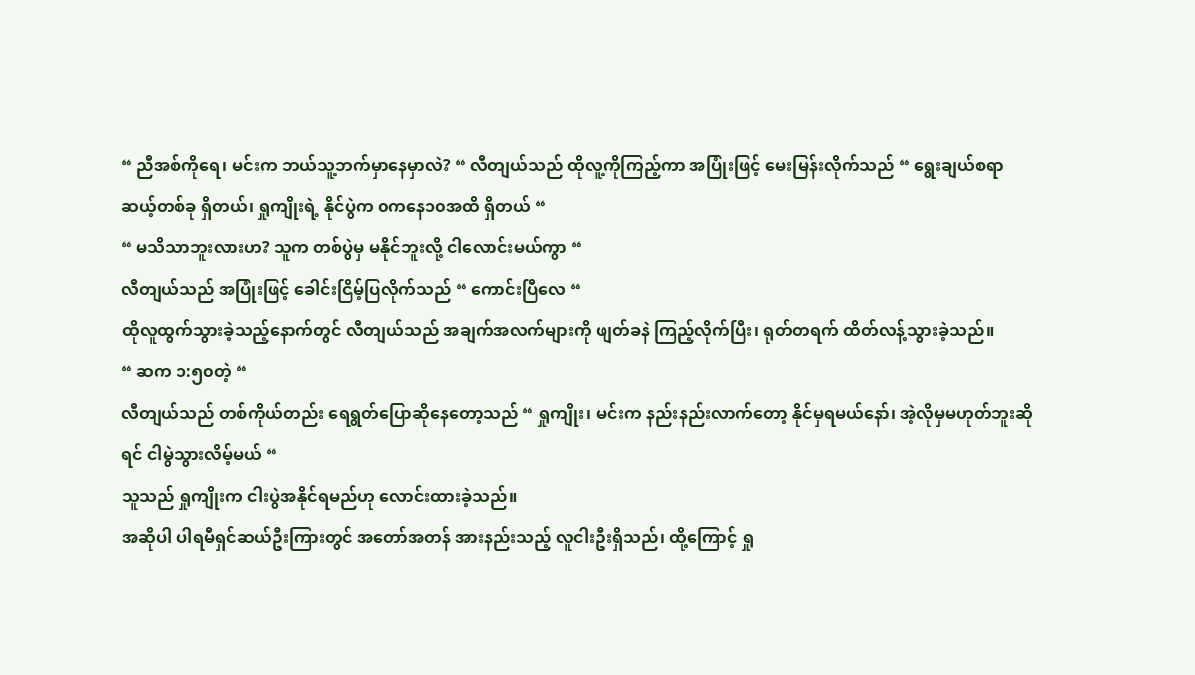“ ညီအစ်ကိုရေ၊ မင်းက ဘယ်သူ့ဘက်မှာနေမှာလဲ? “ လီတျယ်သည် ထိုလူ့ကိုကြည့်ကာ အပြုံးဖြင့် မေးမြန်းလိုက်သည် “ ရွေးချယ်စရာ ဆယ့်တစ်ခု ရှိတယ်၊ ရှုကျိုးရဲ့ နိုင်ပွဲက ၀ကနေ၁၀အထိ ရှိတယ် “
“ မသိသာဘူးလားဟ? သူက တစ်ပွဲမှ မနိုင်ဘူးလို့ ငါလောင်းမယ်ကွာ “
လီတျယ်သည် အပြုံးဖြင့် ခေါင်းငြိမ့်ပြလိုက်သည် “ ကောင်းပြီလေ “
ထိုလူထွက်သွားခဲ့သည့်နောက်တွင် လီတျယ်သည် အချက်အလက်များကို ဖျတ်ခနဲ ကြည့်လိုက်ပြီး၊ ရုတ်တရက် ထိတ်လန့်သွားခဲ့သည်။
“ ဆက ၁:၅၀တဲ့ “
လီတျယ်သည် တစ်ကိုယ်တည်း ရေရွတ်ပြောဆိုနေတော့သည် “ ရှုကျိုး၊ မင်းက နည်းနည်းလာက်တော့ နိုင်မှရမယ်နော်၊ အဲ့လိုမှမဟုတ်ဘူးဆိုရင် ငါမွဲသွားလိမ့်မယ် “
သူသည် ရှုကျိုးက ငါးပွဲအနိုင်ရမည်ဟု လောင်းထားခဲ့သည်။
အဆိုပါ ပါရမီရှင်ဆယ်ဦးကြားတွင် အတော်အတန် အားနည်းသည့် လူငါးဦးရှိသည်၊ ထို့ကြောင့် ရှု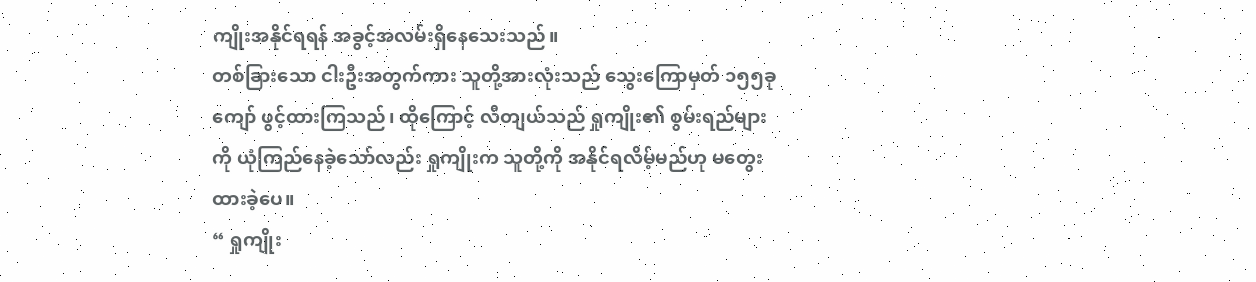ကျိုးအနိုင်ရရန် အခွင့်အလမ်းရှိနေသေးသည်။
တစ်ခြားသော ငါးဦးအတွက်ကား သူတို့အားလုံးသည် သွေးကြောမှတ် ၁၅၅ခုကျော် ဖွင့်ထားကြသည်၊ ထိုကြောင့် လီတျယ်သည် ရှုကျိုး၏ စွမ်းရည်များကို ယုံကြည်နေခဲ့သော်လည်း ရှုကျိုးက သူတို့ကို အနိုင်ရလိမ့်မည်ဟု မတွေးထားခဲ့ပေ။
“ ရှုကျိုး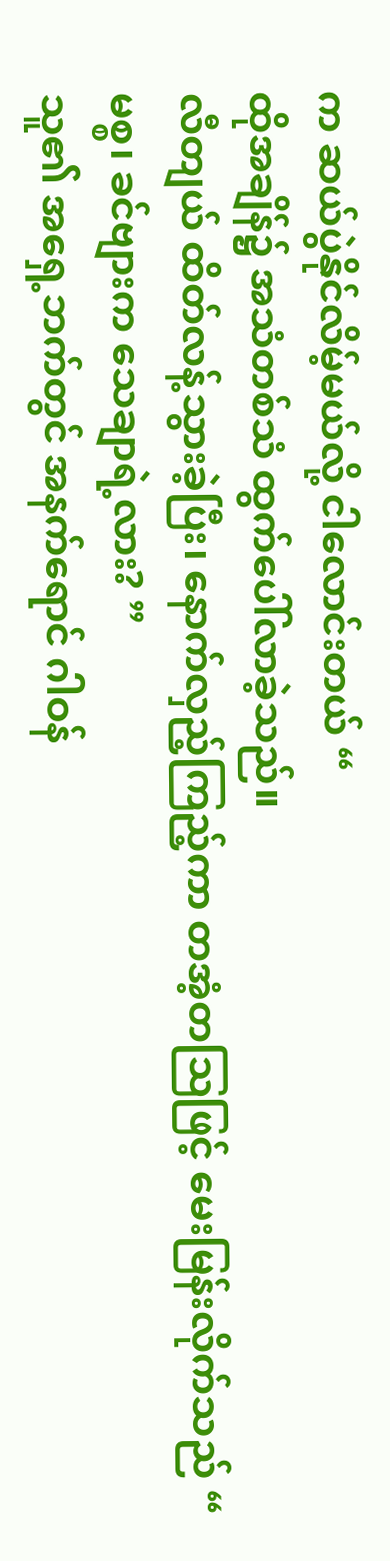က ဆယ်ပွဲနိုင်လိမ့်မယ်လို့ ငါလောင်းတယ် “
ထိုအချိန်၌ အသံတစ်သံ ထွက်ပေါ်လာခဲ့သည်။
လီတျယ် ထိတ်လန့်သွားခဲ့ပြီး၊ နောက်လှည့်ကြည့်ကာ တအံ့တဩဖြင့် မေးမြန်းလိုက်သည် “ မစ္စ၊ ခင်ဗျားက သေချာရဲ့လား? ”
သူ၏ အရှေ့ဘက်တွင် အနက်ရောင် ဂါဝန်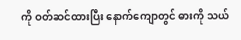ကို ဝတ်ဆင်ထားပြီး နောက်ကျောတွင် ဓားကို သယ်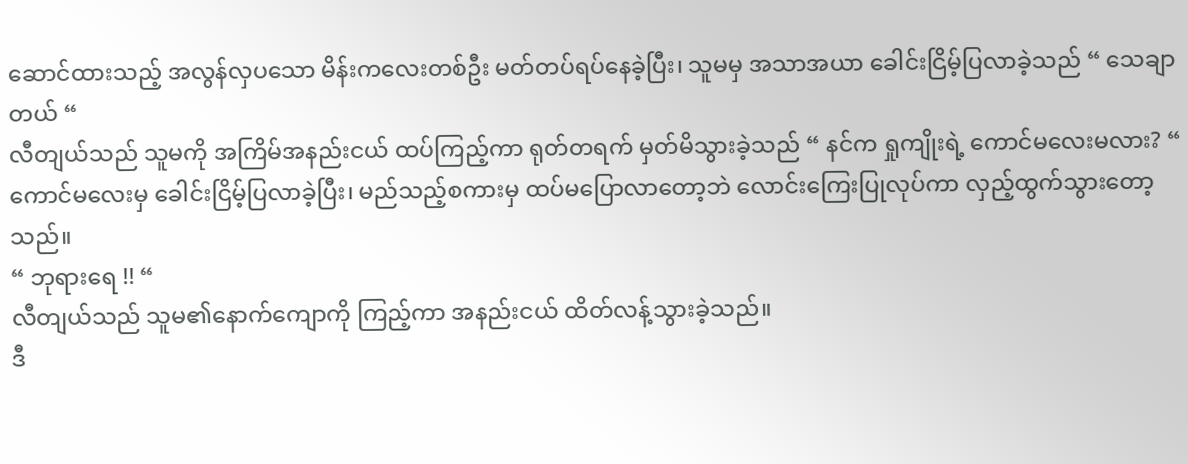ဆောင်ထားသည့် အလွန်လှပသော မိန်းကလေးတစ်ဦး မတ်တပ်ရပ်နေခဲ့ပြီး၊ သူမမှ အသာအယာ ခေါင်းငြိမ့်ပြလာခဲ့သည် “ သေချာတယ် “
လီတျယ်သည် သူမကို အကြိမ်အနည်းငယ် ထပ်ကြည့်ကာ ရုတ်တရက် မှတ်မိသွားခဲ့သည် “ နင်က ရှုကျိုးရဲ့ ကောင်မလေးမလား? “
ကောင်မလေးမှ ခေါင်းငြိမ့်ပြလာခဲ့ပြီး၊ မည်သည့်စကားမှ ထပ်မပြောလာတော့ဘဲ လောင်းကြေးပြုလုပ်ကာ လှည့်ထွက်သွားတော့သည်။
“ ဘုရားရေ !! “
လီတျယ်သည် သူမ၏နောက်ကျောကို ကြည့်ကာ အနည်းငယ် ထိတ်လန့်သွားခဲ့သည်။
ဒီ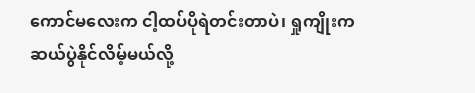ကောင်မလေးက ငါ့ထပ်ပိုရဲတင်းတာပဲ၊ ရှုကျိုးက ဆယ်ပွဲနိုင်လိမ့်မယ်လို့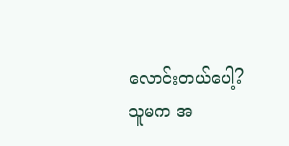လောင်းတယ်ပေါ့? သူမက အ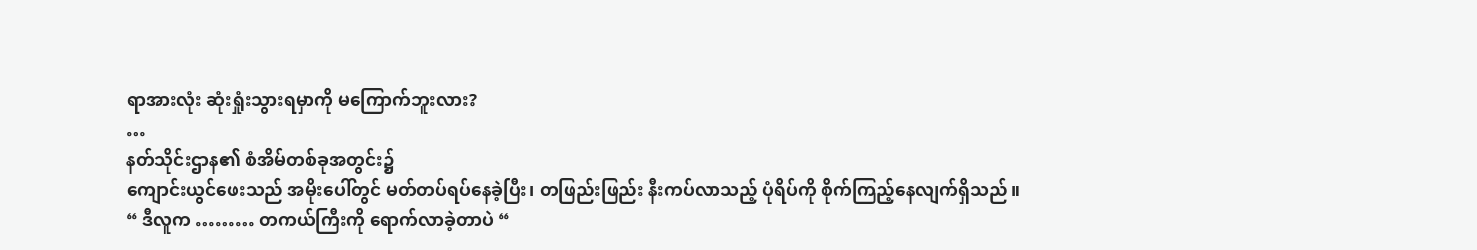ရာအားလုံး ဆုံးရှုံးသွားရမှာကို မကြောက်ဘူးလား?
…
နတ်သိုင်းဌာန၏ စံအိမ်တစ်ခုအတွင်း၌
ကျောင်းယွင်ဖေးသည် အမိုးပေါ်တွင် မတ်တပ်ရပ်နေခဲ့ပြီး၊ တဖြည်းဖြည်း နီးကပ်လာသည့် ပုံရိပ်ကို စိုက်ကြည့်နေလျက်ရှိသည်။
“ ဒီလူက ……… တကယ်ကြီးကို ရောက်လာခဲ့တာပဲ “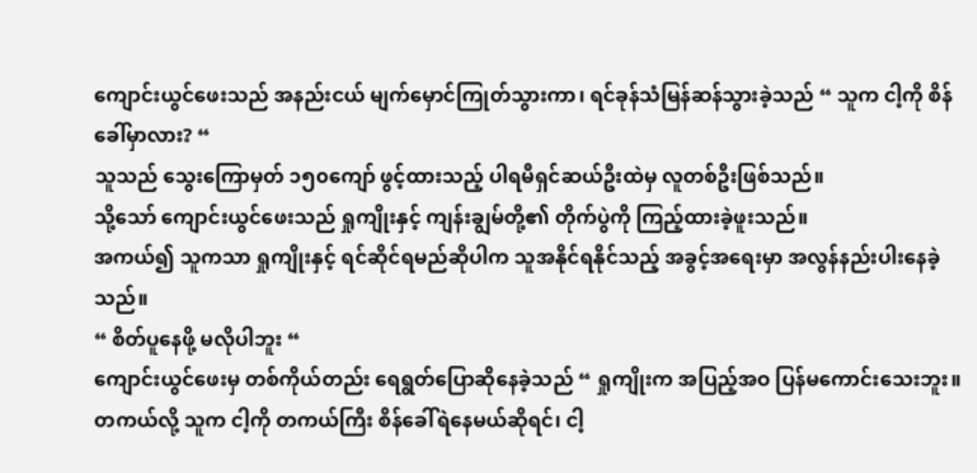ကျောင်းယွင်ဖေးသည် အနည်းငယ် မျက်မှောင်ကြုတ်သွားကာ၊ ရင်ခုန်သံမြန်ဆန်သွားခဲ့သည် “ သူက ငါ့ကို စိန်ခေါ်မှာလား? “
သူသည် သွေးကြောမှတ် ၁၅၀ကျော် ဖွင့်ထားသည့် ပါရမီရှင်ဆယ်ဦးထဲမှ လူတစ်ဦးဖြစ်သည်။
သို့သော် ကျောင်းယွင်ဖေးသည် ရှုကျိုးနှင့် ကျန်းချွမ်တို့၏ တိုက်ပွဲကို ကြည့်ထားခဲ့ဖူးသည်။
အကယ်၍ သူကသာ ရှုကျိုးနှင့် ရင်ဆိုင်ရမည်ဆိုပါက သူအနိုင်ရနိုင်သည့် အခွင့်အရေးမှာ အလွန်နည်းပါးနေခဲ့သည်။
“ စိတ်ပူနေဖို့ မလိုပါဘူး “
ကျောင်းယွင်ဖေးမှ တစ်ကိုယ်တည်း ရေရွတ်ပြောဆိုနေခဲ့သည် “ ရှုကျိုးက အပြည့်အဝ ပြန်မကောင်းသေးဘူး။ တကယ်လို့ သူက ငါ့ကို တကယ်ကြီး စိန်ခေါ်ရဲနေမယ်ဆိုရင်၊ ငါ့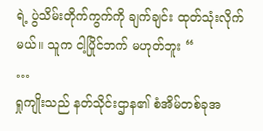ရဲ့ ပွဲသိမ်းတိုက်ကွက်ကို ချက်ချင်း ထုတ်သုံးလိုက်မယ်။ သူက ငါ့ပြိုင်ဘက် မဟုတ်ဘူး “
…
ရှုကျိုးသည် နတ်သိုင်းဌာန၏ စံအိမ်တစ်ခုအ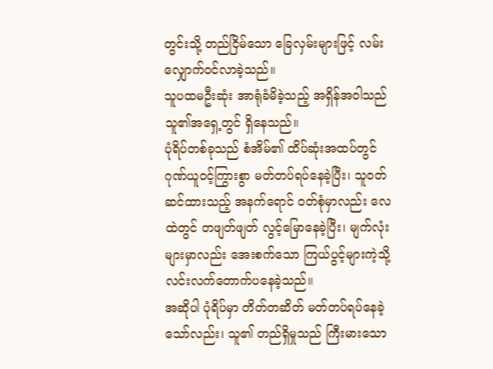တွင်းသို့ တည်ငြိမ်သော ခြေလှမ်းများဖြင့် လမ်းလျှောက်ဝင်လာခဲ့သည်။
သူပထမဦးဆုံး အာရုံခံမိခဲ့သည့် အရှိန်အဝါသည် သူ၏အရှေ့တွင် ရှိနေသည်။
ပုံရိပ်တစ်ခုသည် စံအိမ်၏ ထိပ်ဆုံးအထပ်တွင် ဂုဏ်ယူဝင့်ကြွားစွာ မတ်တပ်ရပ်နေခဲ့ပြီး၊ သူဝတ်ဆင်ထားသည့် အနက်ရောင် ဝတ်စုံမှာလည်း လေထဲတွင် တဖျတ်ဖျတ် လွင့်မြောနေခဲ့ပြီး၊ မျက်လုံးများမှာလည်း အေးစက်သော ကြယ်ပွင့်များကဲ့သို့ လင်းလက်တောက်ပနေခဲ့သည်။
အဆိုပါ ပုံရိပ်မှာ တိတ်တဆိတ် မတ်တပ်ရပ်နေခဲ့သော်လည်း၊ သူ၏ တည်ရှိမှုသည် ကြီးမားသော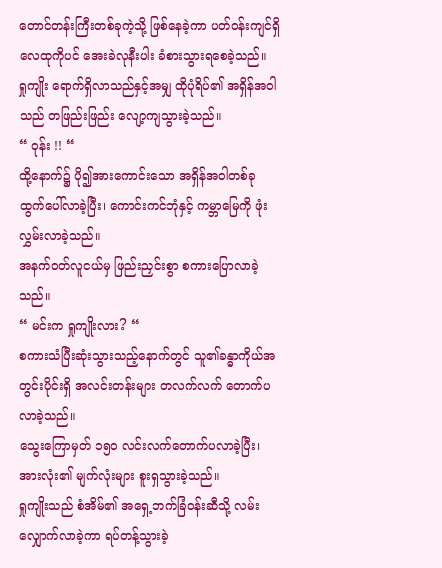တောင်တန်းကြီးတစ်ခုကဲ့သို့ ဖြစ်နေခဲ့ကာ ပတ်ဝန်းကျင်ရှိ လေထုကိုပင် အေးခဲလုနီးပါး ခံစားသွားရစေခဲ့သည်။
ရှုကျိုး ရောက်ရှိလာသည်နှင့်အမျှ ထိုပုံရိပ်၏ အရှိန်အဝါသည် တဖြည်းဖြည်း လျော့ကျသွားခဲ့သည်။
“ ဝုန်း !! “
ထို့နောက်၌ ပို၍အားကောင်းသော အရှိန်အဝါတစ်ခု ထွက်ပေါ်လာခဲ့ပြီး၊ ကောင်းကင်ဘုံနှင့် ကမ္ဘာမြေကို ဖုံးလွှမ်းလာခဲ့သည်။
အနက်ဝတ်လူငယ်မှ ဖြည်းညှင်းစွာ စကားပြောလာခဲ့သည်။
“ မင်းက ရှုကျိုးလား? “
စကားသံပြီးဆုံးသွားသည့်နောက်တွင် သူ၏ခန္ဓာကိုယ်အတွင်းပိုင်းရှိ အလင်းတန်းများ တလက်လက် တောက်ပလာခဲ့သည်။
သွေးကြောမှတ် ၁၅၀ လင်းလက်တောက်ပလာခဲ့ပြီး၊ အားလုံး၏ မျက်လုံးများ စူးရှသွားခဲ့သည်။
ရှုကျိုးသည် စံအိမ်၏ အရှေ့ဘက်ခြံဝန်းဆီသို့ လမ်းလျှောက်လာခဲ့ကာ ရပ်တန့်သွားခဲ့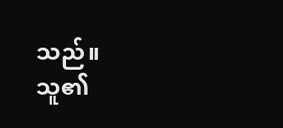သည်။
သူ၏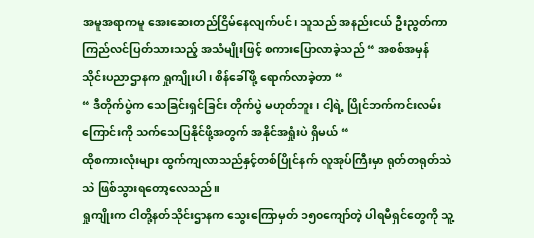အမူအရာကမူ အေးဆေးတည်ငြိမ်နေလျက်ပင်၊ သူသည် အနည်းငယ် ဦးညွတ်ကာ ကြည်လင်ပြတ်သားသည့် အသံမျိုးဖြင့် စကားပြောလာခဲ့သည် “ အစစ်အမှန် သိုင်းပညာဌာနက ရှုကျိုးပါ၊ စိန်ခေါ်ဖို့ ရောက်လာခဲ့တာ “
“ ဒီတိုက်ပွဲက သေခြင်းရှင်ခြင်း တိုက်ပွဲ မဟုတ်ဘူး၊ ငါ့ရဲ့ ပြိုင်ဘက်ကင်းလမ်းကြောင်းကို သက်သေပြနိုင်ဖို့အတွက် အနိုင်အရှုံးပဲ ရှိမယ် “
ထိုစကားလုံးများ ထွက်ကျလာသည်နှင့်တစ်ပြိုင်နက် လူအုပ်ကြီးမှာ ရုတ်တရုတ်သဲသဲ ဖြစ်သွားရတော့လေသည်။
ရှုကျိုးက ငါတို့နတ်သိုင်းဌာနက သွေးကြောမှတ် ၁၅၀ကျော်တဲ့ ပါရမီရှင်တွေကို သူ့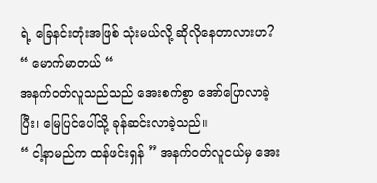ရဲ့ ခြေနင်းတုံးအဖြစ် သုံးမယ်လို့ ဆိုလိုနေတာလားဟ?
“ မောက်မာတယ် “
အနက်ဝတ်လူသည်သည် အေးစက်စွာ အော်ပြောလာခဲ့ပြီး၊ မြေပြင်ပေါ်သို့ ခုန်ဆင်းလာခဲ့သည်။
“ ငါ့နာမည်က ထန်ဖင်းရှန် ” အနက်ဝတ်လူငယ်မှ အေး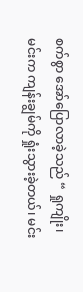စက်စွာ အော်ပြောလာခဲ့သည် “ ရှုကျိုး၊ မင်းက ကျန်းချွမ်ကို ရှုံးသွားခဲ့တယ်၊ မင်း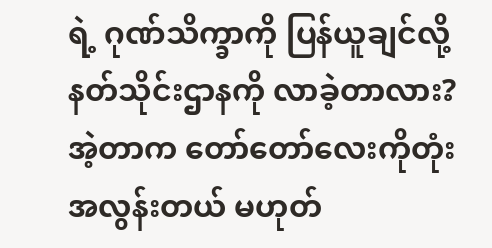ရဲ့ ဂုဏ်သိက္ခာကို ပြန်ယူချင်လို့ နတ်သိုင်းဌာနကို လာခဲ့တာလား? အဲ့တာက တော်တော်လေးကိုတုံးအလွန်းတယ် မဟုတ်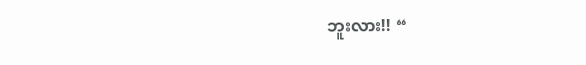ဘူးလား!! “